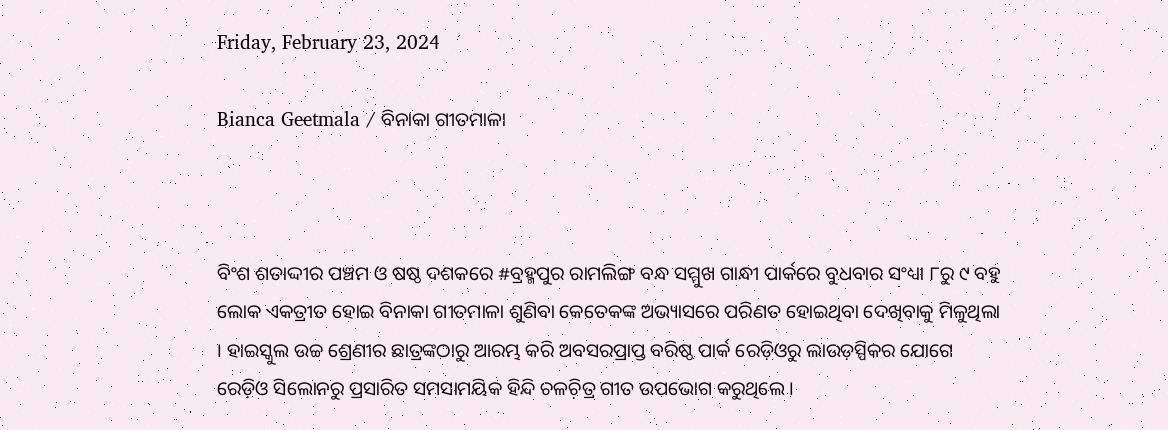Friday, February 23, 2024

Bianca Geetmala / ବିନାକା ଗୀତମାଳା



ବିଂଶ ଶତାଦ୍ଦୀର ପଞ୍ଚମ ଓ ଷଷ୍ଠ ଦଶକରେ #ବ୍ରହ୍ମପୁର ରାମଲିଙ୍ଗ ବନ୍ଧ ସମ୍ମୁଖ ଗାନ୍ଧୀ ପାର୍କରେ ବୁଧବାର ସଂଧ୍ୟା ୮ରୁ ୯ ବହୁ ଲୋକ ଏକତ୍ରୀତ ହୋଇ ବିନାକା ଗୀତମାଳା ଶୁଣିବା କେତେକଙ୍କ ଅଭ୍ୟାସରେ ପରିଣତ ହୋଇଥିବା ଦେଖିବାକୁ ମିଳୁଥିଲା । ହାଇସ୍କୁଲ ଉଚ୍ଚ ଶ୍ରେଣୀର ଛାତ୍ରଙ୍କଠାରୁ ଆରମ୍ଭ କରି ଅବସରପ୍ରାପ୍ତ ବରିଷ୍ଠ ପାର୍କ ରେଡ଼ିଓରୁ ଲାଉଡ଼ସ୍ପିକର ଯୋଗେ ରେଡ଼ିଓ ସିଲୋନରୁ ପ୍ରସାରିତ ସମସାମୟିକ ହିନ୍ଦି ଚଳଚ଼ିତ୍ର ଗୀତ ଉପଭୋଗ କରୁଥିଲେ ।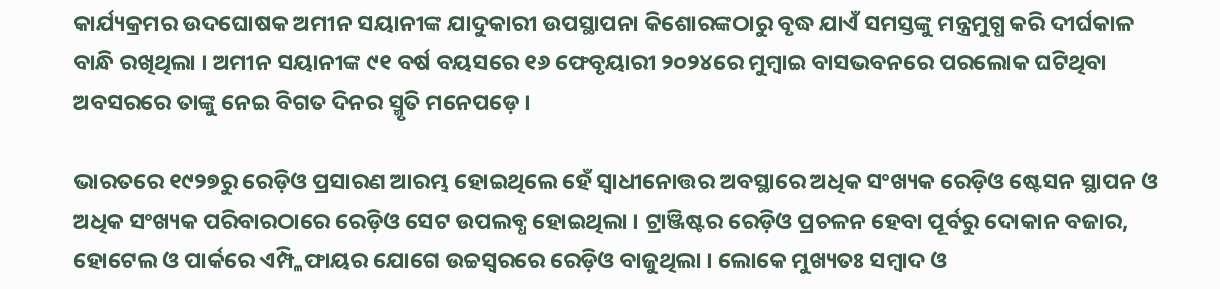କାର୍ଯ୍ୟକ୍ରମର ଉଦଘୋଷକ ଅମୀନ ସୟାନୀଙ୍କ ଯାଦୁକାରୀ ଉପସ୍ଥାପନା କିଶୋରଙ୍କଠାରୁ ବୃଦ୍ଧ ଯାଏଁ ସମସ୍ତଙ୍କୁ ମନ୍ତ୍ରମୁଗ୍ଧ କରି ଦୀର୍ଘକାଳ ବାନ୍ଧି ରଖିଥିଲା । ଅମୀନ ସୟାନୀଙ୍କ ୯୧ ବର୍ଷ ବୟସରେ ୧୬ ଫେବୃୟାରୀ ୨୦୨୪ରେ ମୁମ୍ୱାଇ ବାସଭବନରେ ପରଲୋକ ଘଟିଥିବା ଅବସରରେ ତାଙ୍କୁ ନେଇ ବିଗତ ଦିନର ସ୍ମୃତି ମନେପଡ଼େ ।

ଭାରତରେ ୧୯୨୭ରୁ ରେଡ଼ିଓ ପ୍ରସାରଣ ଆରମ୍ଭ ହୋଇଥିଲେ ହେଁ ସ୍ୱାଧୀନୋତ୍ତର ଅବସ୍ଥାରେ ଅଧିକ ସଂଖ୍ୟକ ରେଡ଼ିଓ ଷ୍ଟେସନ ସ୍ଥାପନ ଓ ଅଧିକ ସଂଖ୍ୟକ ପରିବାରଠାରେ ରେଡ଼ିଓ ସେଟ ଉପଲବ୍ଧ ହୋଇଥିଲା । ଟ୍ରାଞ୍ଜିଷ୍ଟର ରେଡ଼ିଓ ପ୍ରଚଳନ ହେବା ପୂର୍ବରୁ ଦୋକାନ ବଜାର, ହୋଟେଲ ଓ ପାର୍କରେ ଏମ୍ପ୍ଳିଫାୟର ଯୋଗେ ଉଚ୍ଚସ୍ୱରରେ ରେଡ଼ିଓ ବାଜୁଥିଲା । ଲୋକେ ମୁଖ୍ୟତଃ ସମ୍ୱାଦ ଓ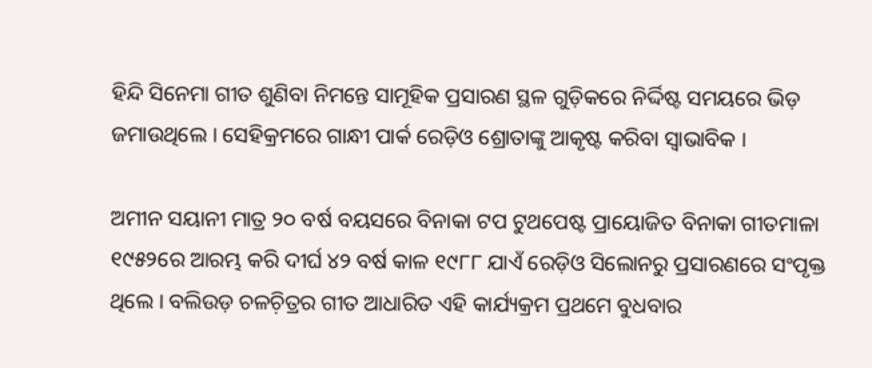ହିନ୍ଦି ସିନେମା ଗୀତ ଶୁଣିବା ନିମନ୍ତେ ସାମୂହିକ ପ୍ରସାରଣ ସ୍ଥଳ ଗୁଡ଼ିକରେ ନିର୍ଦ୍ଦିଷ୍ଟ ସମୟରେ ଭିଡ଼ ଜମାଉଥିଲେ । ସେହିକ୍ରମରେ ଗାନ୍ଧୀ ପାର୍କ ରେଡ଼ିଓ ଶ୍ରୋତାଙ୍କୁ ଆକୃଷ୍ଟ କରିବା ସ୍ୱାଭାବିକ ।

ଅମୀନ ସୟାନୀ ମାତ୍ର ୨୦ ବର୍ଷ ବୟସରେ ବିନାକା ଟପ ଟୁଥପେଷ୍ଟ ପ୍ରାୟୋଜିତ ବିନାକା ଗୀତମାଳା ୧୯୫୨ରେ ଆରମ୍ଭ କରି ଦୀର୍ଘ ୪୨ ବର୍ଷ କାଳ ୧୯୮୮ ଯାଏଁ ରେଡ଼ିଓ ସିଲୋନରୁ ପ୍ରସାରଣରେ ସଂପୃକ୍ତ ଥିଲେ । ବଲିଉଡ଼ ଚଳଚ଼ିତ୍ରର ଗୀତ ଆଧାରିତ ଏହି କାର୍ଯ୍ୟକ୍ରମ ପ୍ରଥମେ ବୁଧବାର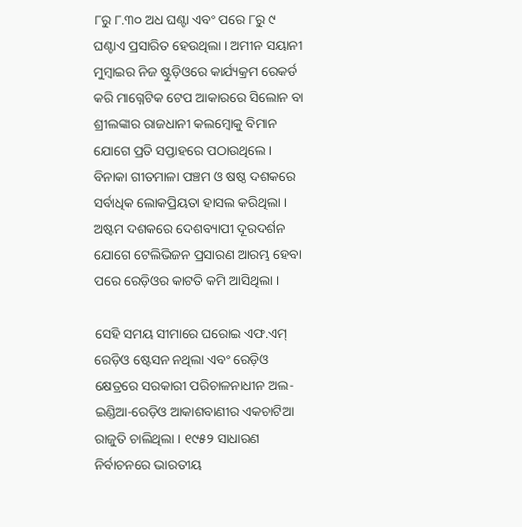୮ରୁ ୮.୩୦ ଅଧ ଘଣ୍ଟା ଏବଂ ପରେ ୮ରୁ ୯ ଘଣ୍ଟାଏ ପ୍ରସାରିତ ହେଉଥିଲା । ଅମୀନ ସୟାନୀ ମୁମ୍ୱାଇର ନିଜ ଷ୍ଟୁଡ଼ିଓରେ କାର୍ଯ୍ୟକ୍ରମ ରେକର୍ଡ କରି ମାଗ୍ନେଟିକ ଟେପ ଆକାରରେ ସିଲୋନ ବା ଶ୍ରୀଲଙ୍କାର ରାଜଧାନୀ କଲମ୍ୱୋକୁ ବିମାନ ଯୋଗେ ପ୍ରତି ସପ୍ତାହରେ ପଠାଉଥିଲେ । ବିନାକା ଗୀତମାଳା ପଞ୍ଚମ ଓ ଷଷ୍ଠ ଦଶକରେ ସର୍ବାଧିକ ଲୋକପ୍ରିୟତା ହାସଲ କରିଥିଲା । ଅଷ୍ଟମ ଦଶକରେ ଦେଶବ୍ୟାପୀ ଦୂରଦର୍ଶନ ଯୋଗେ ଟେଲିଭିଜନ ପ୍ରସାରଣ ଆରମ୍ଭ ହେବା ପରେ ରେଡ଼ିଓର କାଟତି କମି ଆସିଥିଲା ।

ସେହି ସମୟ ସୀମାରେ ଘରୋଇ ଏଫ.ଏମ୍ ରେଡ଼ିଓ ଷ୍ଟେସନ ନଥିଲା ଏବଂ ରେଡ଼ିଓ କ୍ଷେତ୍ରରେ ସରକାରୀ ପରିଚାଳନାଧୀନ ଅଲ-ଇଣ୍ଡିଆ-ରେଡ଼ିଓ ଆକାଶବାଣୀର ଏକଚାଟିଆ ରାଜୁତି ଚାଲିଥିଲା । ୧୯୫୨ ସାଧାରଣ ନିର୍ବାଚନରେ ଭାରତୀୟ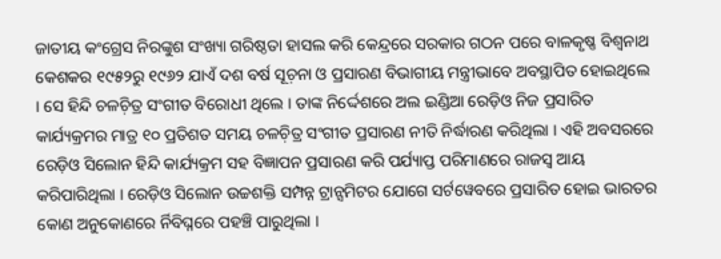ଜାତୀୟ କଂଗ୍ରେସ ନିରଙ୍କୁଶ ସଂଖ୍ୟା ଗରିଷ୍ଠତା ହାସଲ କରି କେନ୍ଦ୍ରରେ ସରକାର ଗଠନ ପରେ ବାଳକୃଷ୍ଣ ବିଶ୍ୱନାଥ କେଶକର ୧୯୫୨ରୁ ୧୯୬୨ ଯାଏଁ ଦଶ ବର୍ଷ ସୂଚ଼ନା ଓ ପ୍ରସାରଣ ବିଭାଗୀୟ ମନ୍ତ୍ରୀଭାବେ ଅବସ୍ଥାପିତ ହୋଇଥିଲେ । ସେ ହିନ୍ଦି ଚଳଚ଼ିତ୍ର ସଂଗୀତ ବିରୋଧୀ ଥିଲେ । ତାଙ୍କ ନିର୍ଦ୍ଦେଶରେ ଅଲ ଇଣ୍ଡିଆ ରେଡ଼ିଓ ନିଜ ପ୍ରସାରିତ କାର୍ଯ୍ୟକ୍ରମର ମାତ୍ର ୧୦ ପ୍ରତିଶତ ସମୟ ଚଳଚ଼ିତ୍ର ସଂଗୀତ ପ୍ରସାରଣ ନୀତି ନିର୍ଦ୍ଧାରଣ କରିଥିଲା । ଏହି ଅବସରରେ ରେଡ଼ିଓ ସିଲୋନ ହିନ୍ଦି କାର୍ଯ୍ୟକ୍ରମ ସହ ବିଜ୍ଞାପନ ପ୍ରସାରଣ କରି ପର୍ଯ୍ୟାପ୍ତ ପରିମାଣରେ ରାଜସ୍ୱ ଆୟ କରିପାରିଥିଲା । ରେଡ଼ିଓ ସିଲୋନ ଉଚ୍ଚଶକ୍ତି ସମ୍ପନ୍ନ ଟ୍ରାନ୍ସମିଟର ଯୋଗେ ସର୍ଟୱେବରେ ପ୍ରସାରିତ ହୋଇ ଭାରତର କୋଣ ଅନୁକୋଣରେ ର୍ନିବିଘ୍ନରେ ପହଞ୍ଚି ପାରୁଥିଲା ।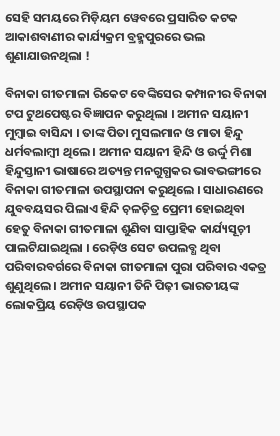ସେହି ସମୟରେ ମିଡ଼ିୟମ ୱେବରେ ପ୍ରସାରିତ କଟକ ଆକାଶବାଣୀର କାର୍ଯ୍ୟକ୍ରମ ବ୍ରହ୍ମପୁରରେ ଭଲ ଶୁଣାଯାଉନଥିଲା !

ବିନାକା ଗୀତମାଳା ରିକେଟ ବେଙ୍କିସେର କମ୍ପାନୀର ବିନାକା ଟପ ଟୁଥପେଷ୍ଟର ବିଜ୍ଞାପନ କରୁଥିଲା । ଅମୀନ ସୟାନୀ ମୁମ୍ୱାଇ ବାସିନ୍ଦା । ତାଙ୍କ ପିତା ମୁସଲମାନ ଓ ମାତା ହିନ୍ଦୁ ଧର୍ମବଲାମ୍ୱୀ ଥିଲେ । ଅମୀନ ସୟାନୀ ହିନ୍ଦି ଓ ଉର୍ଦ୍ଦୁ ମିଶା ହିନ୍ଦୁସ୍ତାନୀ ଭାଷାରେ ଅତ୍ୟନ୍ତ ମନଗୁଗ୍ଧକର ଭାବଭଙ୍ଗୀରେ ବିନାକା ଗୀତମାଳା ଉପସ୍ଥାପନା କରୁଥିଲେ । ସାଧାରଣରେ ଯୁବବୟସର ପିଲାଏ ହିନ୍ଦି ଚ଼ଳଚ଼ିତ୍ର ପ୍ରେମୀ ହୋଇଥିବା ହେତୁ ବିନାକା ଗୀତମାଳା ଶୁଣିବା ସାପ୍ତାହିକ କାର୍ଯ୍ୟସୂଚ଼ୀ ପାଲଟିଯାଇଥିଲା । ରେଡ଼ିଓ ସେଟ ଉପଲବ୍ଧ ଥିବା ପରିବାରବର୍ଗରେ ବିନାକା ଗୀତମାଳା ପୁରା ପରିବାର ଏକତ୍ର ଶୁଣୁଥିଲେ । ଅମୀନ ସୟାନୀ ତିନି ପିଢ଼ୀ ଭାରତୀୟଙ୍କ ଲୋକପ୍ରିୟ ରେଡ଼ିଓ ଉପସ୍ଥାପକ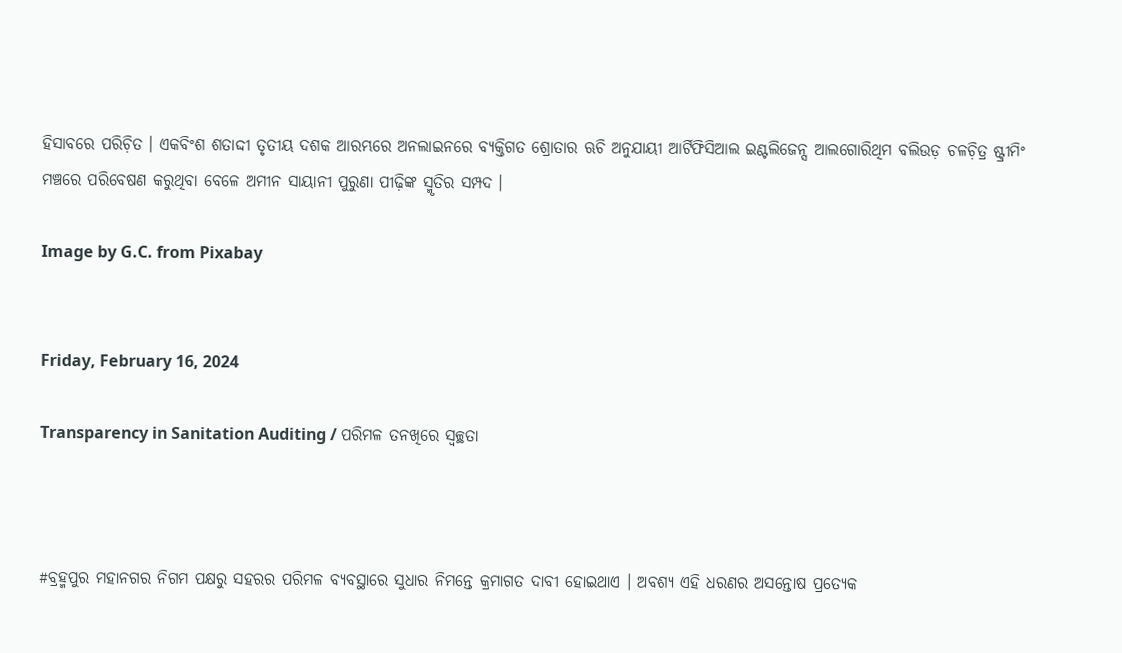ହିସାବରେ ପରିଚ଼ିତ । ଏକବିଂଶ ଶତାଦ୍ଦୀ ତୃତୀୟ ଦଶକ ଆରମ୍ଭରେ ଅନଲାଇନରେ ବ୍ୟକ୍ତିଗତ ଶ୍ରୋତାର ଋଚି ଅନୁଯାୟୀ ଆର୍ଟିଫିସିଆଲ ଇଣ୍ଟଲିଜେନ୍ସ ଆଲଗୋରିଥିମ ବଲିଉଡ଼ ଚଳଚ଼ିତ୍ର ଷ୍ଟ୍ରୀମିଂ ମଞ୍ଚରେ ପରିବେଷଣ କରୁଥିବା ବେଳେ ଅମୀନ ସାୟାନୀ ପୁରୁଣା ପୀଢ଼ିଙ୍କ ସ୍ମୃତିର ସମ୍ପଦ ।

Image by G.C. from Pixabay


Friday, February 16, 2024

Transparency in Sanitation Auditing / ପରିମଳ ତନଖିରେ ସ୍ୱଚ୍ଛତା



#ବ୍ରହ୍ମପୁର ମହାନଗର ନିଗମ ପକ୍ଷରୁ ସହରର ପରିମଳ ବ୍ୟବସ୍ଥାରେ ସୁଧାର ନିମନ୍ତେ କ୍ରମାଗତ ଦାବୀ ହୋଇଥାଏ । ଅବଶ୍ୟ ଏହି ଧରଣର ଅସନ୍ତୋଷ ପ୍ରତ୍ୟେକ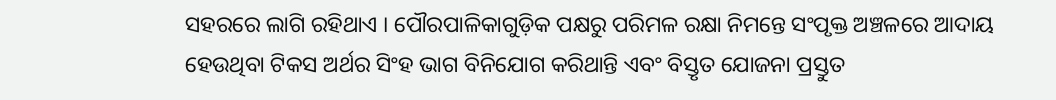ସହରରେ ଲାଗି ରହିଥାଏ । ପୌରପାଳିକାଗୁଡ଼ିକ ପକ୍ଷରୁ ପରିମଳ ରକ୍ଷା ନିମନ୍ତେ ସଂପୃକ୍ତ ଅଞ୍ଚଳରେ ଆଦାୟ ହେଉଥିବା ଟିକସ ଅର୍ଥର ସିଂହ ଭାଗ ବିନିଯୋଗ କରିଥାନ୍ତି ଏବଂ ବିସ୍ତୃତ ଯୋଜନା ପ୍ରସ୍ତୁତ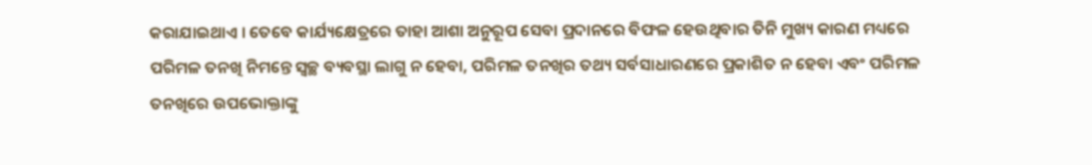କରାଯାଇଥାଏ । ତେବେ କାର୍ଯ୍ୟକ୍ଷେତ୍ରରେ ତାହା ଆଶା ଅନୁରୂପ ସେବା ପ୍ରଦାନରେ ବିଫଳ ହେଉଥିବାର ତିନି ମୁଖ୍ୟ କାରଣ ମଧ୍ୟରେ ପରିମଳ ତନଖି ନିମନ୍ତେ ସ୍ୱଚ୍ଛ ବ୍ୟବସ୍ଥା ଲାଗୁ ନ ହେବା, ପରିମଳ ତନଖିର ତଥ୍ୟ ସର୍ବସାଧାରଣରେ ପ୍ରକାଶିତ ନ ହେବା ଏବଂ ପରିମଳ ତନଖିରେ ଉପଭୋକ୍ତାଙ୍କୁ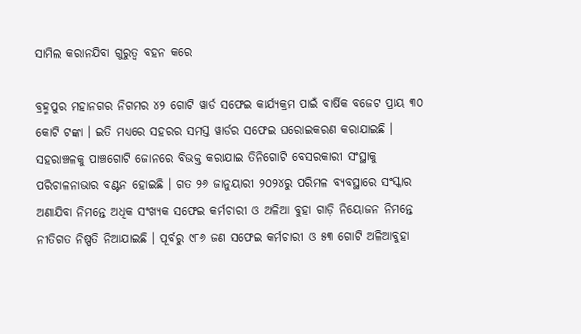ସାମିଲ କରାନଯିବା ଗୁରୁତ୍ୱ ବହନ କରେ

ବ୍ରହ୍ମପୁର ମହାନଗର ନିଗମର ୪୨ ଗୋଟି ୱାର୍ଡ ସଫେଇ କାର୍ଯ୍ୟକ୍ରମ ପାଇଁ ବାର୍ଷିକ ବଜେଟ ପ୍ରାୟ ୩୦ କୋଟି ଟଙ୍କା । ଇତି ମଧ୍ୟରେ ସହରର ସମସ୍ତ ୱାର୍ଡର ସଫେଇ ଘରୋଇକରଣ କରାଯାଇଛି । ସହରାଞ୍ଚଳକୁ ପାଞ୍ଚଗୋଟି ଜୋନରେ ବିଭକ୍ତ କରାଯାଇ ତିନିଗୋଟି ବେସରକାରୀ ସଂସ୍ଥାକୁ ପରିଚାଳନାଭାର ବଣ୍ଟନ ହୋଇଛି । ଗତ ୨୬ ଜାନୁୟାରୀ ୨୦୨୪ରୁ ପରିମଳ ବ୍ୟବସ୍ଥାରେ ସଂସ୍କାର ଅଣାଯିବା ନିମନ୍ତେ ଅଧିକ ସଂଖ୍ୟକ ସଫେଇ କର୍ମଚାରୀ ଓ ଅଳିଆ ବୁହା ଗାଡ଼ି ନିୟୋଜନ ନିମନ୍ତେ ନୀତିଗତ ନିଷ୍ପତି ନିଆଯାଇଛି । ପୂର୍ବରୁ ୯୮୬ ଜଣ ସଫେଇ କର୍ମଚାରୀ ଓ ୫୩ ଗୋଟି ଅଳିଆବୁହା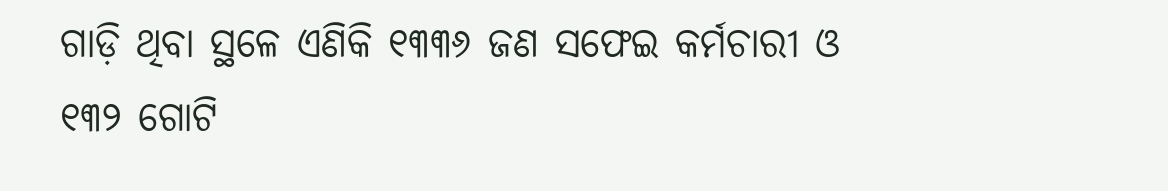ଗାଡ଼ି ଥିବା ସ୍ଥଳେ ଏଣିକି ୧୩୩୬ ଜଣ ସଫେଇ କର୍ମଚାରୀ ଓ ୧୩୨ ଗୋଟି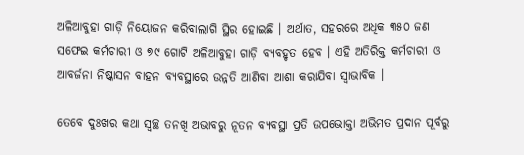ଅଳିଆବୁହା ଗାଡ଼ି ନିୟୋଜନ କରିବାଲାଗି ସ୍ଥିର ହୋଇଛି । ଅର୍ଥାତ, ସହରରେ ଅଧିକ ୩୫୦ ଜଣ ସଫେଇ କର୍ମଚାରୀ ଓ ୭୯ ଗୋଟି ଅଳିଆବୁହା ଗାଡ଼ି ବ୍ୟବହୃତ ହେବ । ଏହି ଅତିରିକ୍ତ କର୍ମଚାରୀ ଓ ଆବର୍ଜନା ନିଷ୍କାସନ ବାହନ ବ୍ୟବସ୍ଥାରେ ଉନ୍ନତି ଆଣିବା ଆଶା କରାଯିବା ସ୍ୱାଭାବିକ ।

ତେବେ ଦୁଃଖର କଥା ସ୍ୱଚ୍ଛ ତନଖି ଅଭାବରୁ ନୂତନ ବ୍ୟବସ୍ଥା ପ୍ରତି ଉପଭୋକ୍ତା ଅଭିମତ ପ୍ରଦାନ ପୂର୍ବରୁ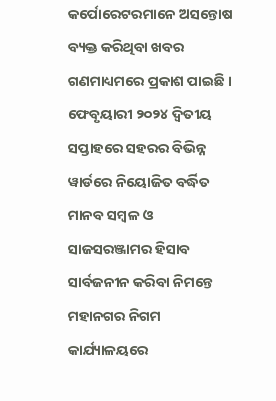କର୍ପୋରେଟରମାନେ ଅସନ୍ତୋଷ ବ୍ୟକ୍ତ କରିଥିବା ଖବର ଗଣମାଧ୍ୟମରେ ପ୍ରକାଶ ପାଇଛି । ଫେବୃୟାରୀ ୨୦୨୪ ଦ୍ୱିତୀୟ ସପ୍ତାହରେ ସହରର ବିଭିନ୍ନ ୱାର୍ଡରେ ନିୟୋଜିତ ବର୍ଦ୍ଧିତ ମାନବ ସମ୍ୱଳ ଓ ସାଜସରଞ୍ଜାମର ହିସାବ ସାର୍ବଜନୀନ କରିବା ନିମନ୍ତେ ମହାନଗର ନିଗମ କାର୍ଯ୍ୟାଳୟରେ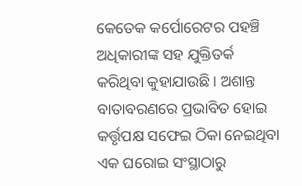କେତେକ କର୍ପୋରେଟର ପହଞ୍ଚି ଅଧିକାରୀଙ୍କ ସହ ଯୁକ୍ତିତର୍କ କରିଥିବା କୁହାଯାଉଛି । ଅଶାନ୍ତ ବାତାବରଣରେ ପ୍ରଭାବିତ ହୋଇ କର୍ତ୍ତୃପକ୍ଷ ସଫେଇ ଠିକା ନେଇଥିବା ଏକ ଘରୋଇ ସଂସ୍ଥାଠାରୁ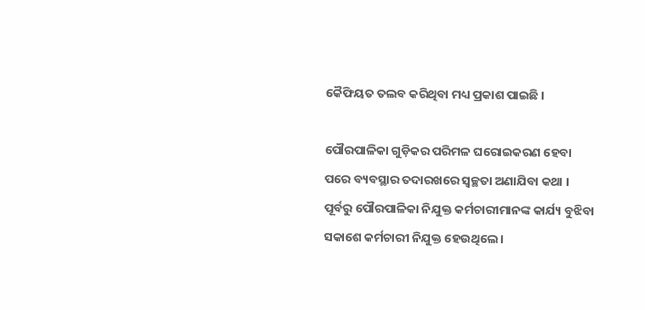କୈଫିୟତ ତଲବ କରିଥିବା ମଧ୍ୟ ପ୍ରକାଶ ପାଇଛି ।

ପୌରପାଳିକା ଗୁଡ଼ିକର ପରିମଳ ଘରୋଇକରଣ ହେବା ପରେ ବ୍ୟବସ୍ଥାର ତଦାରଖରେ ସ୍ୱଚ୍ଛତା ଅଣାଯିବା କଥା । ପୂର୍ବରୁ ପୌରପାଳିକା ନିଯୁକ୍ତ କର୍ମଚାରୀମାନଙ୍କ କାର୍ଯ୍ୟ ବୁଝିବା ସକାଶେ କର୍ମଚାରୀ ନିଯୁକ୍ତ ହେଉଥିଲେ ।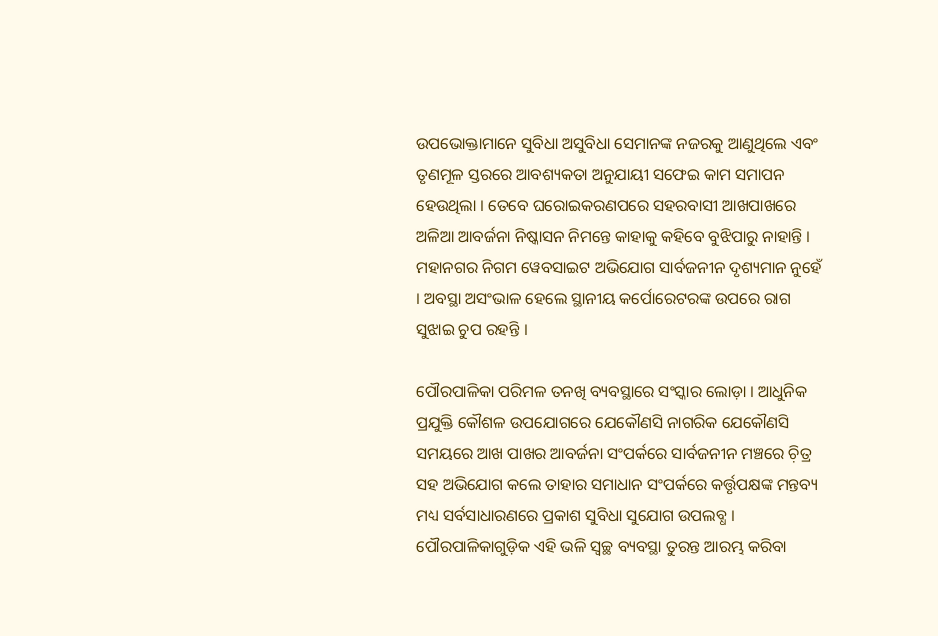ଉପଭୋକ୍ତାମାନେ ସୁବିଧା ଅସୁବିଧା ସେମାନଙ୍କ ନଜରକୁ ଆଣୁଥିଲେ ଏବଂ ତୃଣମୂଳ ସ୍ତରରେ ଆବଶ୍ୟକତା ଅନୁଯାୟୀ ସଫେଇ କାମ ସମାପନ ହେଉଥିଲା । ତେବେ ଘରୋଇକରଣପରେ ସହରବାସୀ ଆଖପାଖରେ ଅଳିଆ ଆବର୍ଜନା ନିଷ୍କାସନ ନିମନ୍ତେ କାହାକୁ କହିବେ ବୁଝିପାରୁ ନାହାନ୍ତି । ମହାନଗର ନିଗମ ୱେବସାଇଟ ଅଭିଯୋଗ ସାର୍ବଜନୀନ ଦୃଶ୍ୟମାନ ନୁହେଁ । ଅବସ୍ଥା ଅସଂଭାଳ ହେଲେ ସ୍ଥାନୀୟ କର୍ପୋରେଟରଙ୍କ ଉପରେ ରାଗ ସୁଝାଇ ଚୁପ ରହନ୍ତି ।

ପୌରପାଳିକା ପରିମଳ ତନଖି ବ୍ୟବସ୍ଥାରେ ସଂସ୍କାର ଲୋଡ଼ା । ଆଧୁନିକ ପ୍ରଯୁକ୍ତି କୌଶଳ ଉପଯୋଗରେ ଯେକୌଣସି ନାଗରିକ ଯେକୌଣସି ସମୟରେ ଆଖ ପାଖର ଆବର୍ଜନା ସଂପର୍କରେ ସାର୍ବଜନୀନ ମଞ୍ଚରେ ଚ଼ିତ୍ର ସହ ଅଭିଯୋଗ କଲେ ତାହାର ସମାଧାନ ସଂପର୍କରେ କର୍ତ୍ତୃପକ୍ଷଙ୍କ ମନ୍ତବ୍ୟ ମଧ୍ୟ ସର୍ବସାଧାରଣରେ ପ୍ରକାଶ ସୁବିଧା ସୁଯୋଗ ଉପଲବ୍ଧ । ପୌରପାଳିକାଗୁଡ଼ିକ ଏହି ଭଳି ସ୍ୱଚ୍ଛ ବ୍ୟବସ୍ଥା ତୁରନ୍ତ ଆରମ୍ଭ କରିବା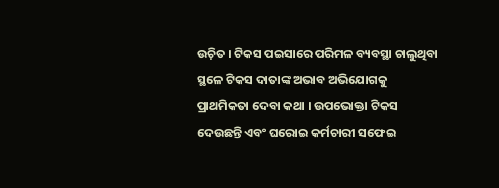ଉଚ଼ିତ । ଟିକସ ପଇସାରେ ପରିମଳ ବ୍ୟବସ୍ଥା ଚାଲୁଥିବା ସ୍ଥଳେ ଟିକସ ଦାତାଙ୍କ ଅଭାବ ଅଭିଯୋଗକୁ ପ୍ରାଥମିକତା ଦେବା କଥା । ଉପଭୋକ୍ତା ଟିକସ ଦେଉଛନ୍ତି ଏବଂ ଘରୋଇ କର୍ମଚାରୀ ସଫେଇ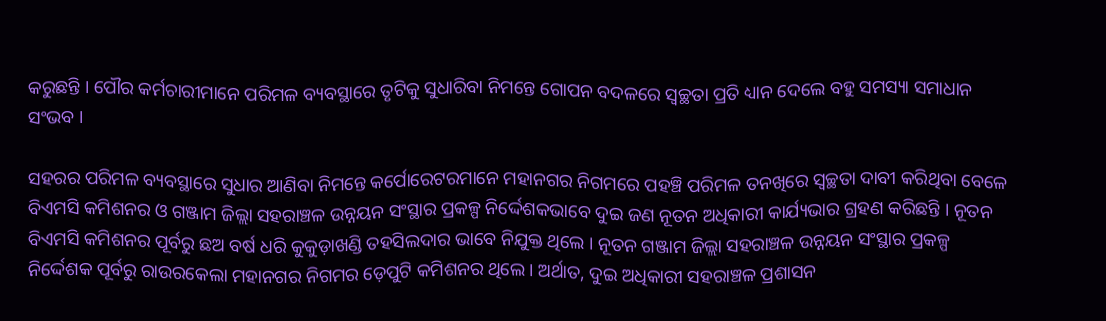କରୁଛନ୍ତି । ପୌର କର୍ମଚାରୀମାନେ ପରିମଳ ବ୍ୟବସ୍ଥାରେ ତୃଟିକୁ ସୁଧାରିବା ନିମନ୍ତେ ଗୋପନ ବଦଳରେ ସ୍ୱଚ୍ଛତା ପ୍ରତି ଧ୍ୟାନ ଦେଲେ ବହୁ ସମସ୍ୟା ସମାଧାନ ସଂଭବ ।

ସହରର ପରିମଳ ବ୍ୟବସ୍ଥାରେ ସୁଧାର ଆଣିବା ନିମନ୍ତେ କର୍ପୋରେଟରମାନେ ମହାନଗର ନିଗମରେ ପହଞ୍ଚି ପରିମଳ ତନଖିରେ ସ୍ୱଚ୍ଛତା ଦାବୀ କରିଥିବା ବେଳେ ବିଏମସି କମିଶନର ଓ ଗଞ୍ଜାମ ଜିଲ୍ଲା ସହରାଞ୍ଚଳ ଉନ୍ନୟନ ସଂସ୍ଥାର ପ୍ରକଳ୍ପ ନିର୍ଦ୍ଦେଶକଭାବେ ଦୁଇ ଜଣ ନୂତନ ଅଧିକାରୀ କାର୍ଯ୍ୟଭାର ଗ୍ରହଣ କରିଛନ୍ତି । ନୂତନ ବିଏମସି କମିଶନର ପୂର୍ବରୁ ଛଅ ବର୍ଷ ଧରି କୁକୁଡ଼ାଖଣ୍ଡି ତହସିଲଦାର ଭାବେ ନିଯୁକ୍ତ ଥିଲେ । ନୂତନ ଗଞ୍ଜାମ ଜିଲ୍ଲା ସହରାଞ୍ଚଳ ଉନ୍ନୟନ ସଂସ୍ଥାର ପ୍ରକଳ୍ପ ନିର୍ଦ୍ଦେଶକ ପୂର୍ବରୁ ରାଉରକେଲା ମହାନଗର ନିଗମର ଡ଼େପୁଟି କମିଶନର ଥିଲେ । ଅର୍ଥାତ, ଦୁଇ ଅଧିକାରୀ ସହରାଞ୍ଚଳ ପ୍ରଶାସନ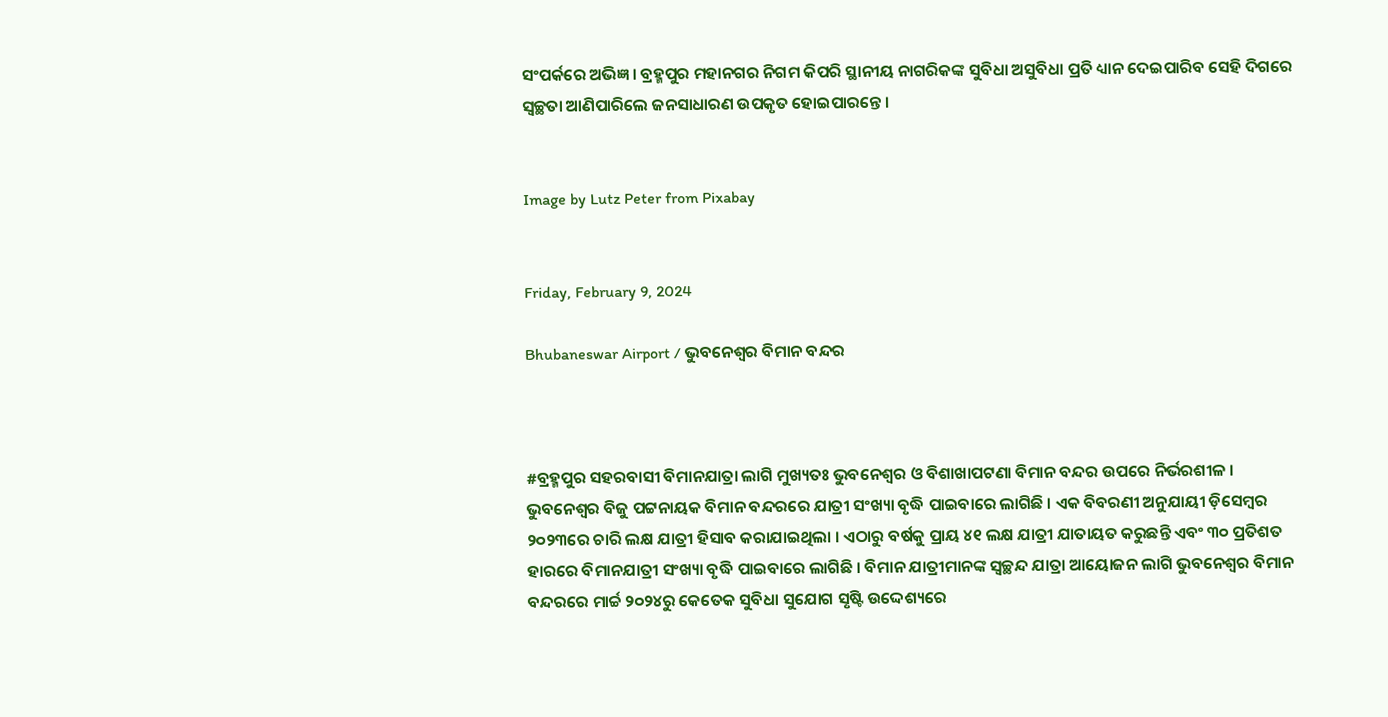ସଂପର୍କରେ ଅଭିଜ୍ଞ । ବ୍ରହ୍ମପୁର ମହାନଗର ନିଗମ କିପରି ସ୍ଥାନୀୟ ନାଗରିକଙ୍କ ସୁବିଧା ଅସୁବିଧା ପ୍ରତି ଧ୍ୟାନ ଦେଇପାରିବ ସେହି ଦିଗରେ ସ୍ୱଚ୍ଛତା ଆଣିପାରିଲେ ଜନସାଧାରଣ ଉପକୃତ ହୋଇପାରନ୍ତେ ।


Image by Lutz Peter from Pixabay


Friday, February 9, 2024

Bhubaneswar Airport / ଭୁବନେଶ୍ୱର ବିମାନ ବନ୍ଦର



#ବ୍ରହ୍ମପୁର ସହରବାସୀ ବିମାନଯାତ୍ରା ଲାଗି ମୁଖ୍ୟତଃ ଭୁବନେଶ୍ୱର ଓ ବିଶାଖାପଟଣା ବିମାନ ବନ୍ଦର ଉପରେ ନିର୍ଭରଶୀଳ । ଭୁବନେଶ୍ୱର ବିଜୁ ପଟ୍ଟନାୟକ ବିମାନ ବନ୍ଦରରେ ଯାତ୍ରୀ ସଂଖ୍ୟା ବୃଦ୍ଧି ପାଇବାରେ ଲାଗିଛି । ଏକ ବିବରଣୀ ଅନୁଯାୟୀ ଡ଼ିସେମ୍ୱର ୨୦୨୩ରେ ଚାରି ଲକ୍ଷ ଯାତ୍ରୀ ହିସାବ କରାଯାଇଥିଲା । ଏଠାରୁ ବର୍ଷକୁ ପ୍ରାୟ ୪୧ ଲକ୍ଷ ଯାତ୍ରୀ ଯାତାୟତ କରୁଛନ୍ତି ଏବଂ ୩୦ ପ୍ରତିଶତ ହାରରେ ବିମାନଯାତ୍ରୀ ସଂଖ୍ୟା ବୃଦ୍ଧି ପାଇବାରେ ଲାଗିଛି । ବିମାନ ଯାତ୍ରୀମାନଙ୍କ ସ୍ୱଚ୍ଛନ୍ଦ ଯାତ୍ରା ଆୟୋଜନ ଲାଗି ଭୁବନେଶ୍ୱର ବିମାନ ବନ୍ଦରରେ ମାର୍ଚ୍ଚ ୨୦୨୪ରୁ କେତେକ ସୁବିଧା ସୁଯୋଗ ସୃଷ୍ଟି ଉଦ୍ଦେଶ୍ୟରେ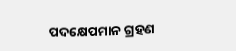ପଦକ୍ଷେପମାନ ଗ୍ରହଣ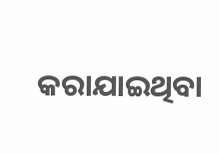କରାଯାଇଥିବା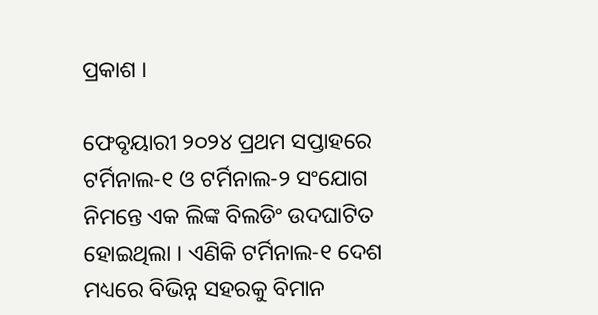ପ୍ରକାଶ ।

ଫେବୃୟାରୀ ୨୦୨୪ ପ୍ରଥମ ସପ୍ତାହରେ ଟର୍ମିନାଲ-୧ ଓ ଟର୍ମିନାଲ-୨ ସଂଯୋଗ ନିମନ୍ତେ ଏକ ଲିଙ୍କ ବିଲଡିଂ ଉଦଘାଟିତ ହୋଇଥିଲା । ଏଣିକି ଟର୍ମିନାଲ-୧ ଦେଶ ମଧ୍ୟରେ ବିଭିନ୍ନ ସହରକୁ ବିମାନ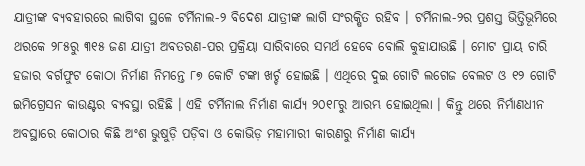ଯାତ୍ରୀଙ୍କ ବ୍ୟବହାରରେ ଲାଗିବା ସ୍ଥଳେ ଟର୍ମିନାଲ-୨ ବିଦେଶ ଯାତ୍ରୀଙ୍କ ଲାଗି ସଂରକ୍ଷିତ ରହିବ । ଟର୍ମିନାଲ-୨ର ପ୍ରଶସ୍ତ ଭିତ୍ତିଭୂମିରେ ଥରକେ ୨୮୫ରୁ ୩୧୫ ଜଣ ଯାତ୍ରୀ ଅବତରଣ-ପର ପ୍ରକ୍ରିୟା ସାରିବାରେ ସମର୍ଥ ହେବେ ବୋଲି କୁହାଯାଉଛି । ମୋଟ ପ୍ରାୟ ଚାରି ହଜାର ବର୍ଗଫୁଟ କୋଠା ନିର୍ମାଣ ନିମନ୍ତେ ୮୭ କୋଟି ଟଙ୍କା ଖର୍ଚ୍ଚ ହୋଇଛି । ଏଥିରେ ଦୁଇ ଗୋଟି ଲଗେଜ ବେଲଟ ଓ ୧୨ ଗୋଟି ଇମିଗ୍ରେସନ କାଉଣ୍ଟର ବ୍ୟବସ୍ଥା ରହିଛି । ଏହି ଟର୍ମିନାଲ ନିର୍ମାଣ କାର୍ଯ୍ୟ ୨୦୧୮ରୁ ଆରମ୍ଭ ହୋଇଥିଲା । କିନ୍ତୁ ଥରେ ନିର୍ମାଣଧୀନ ଅବସ୍ଥାରେ କୋଠାର କିଛି ଅଂଶ ଭୁଷୁଡ଼ି ପଡ଼ିବା ଓ କୋଭିଡ଼ ମହାମାରୀ କାରଣରୁ ନିର୍ମାଣ କାର୍ଯ୍ୟ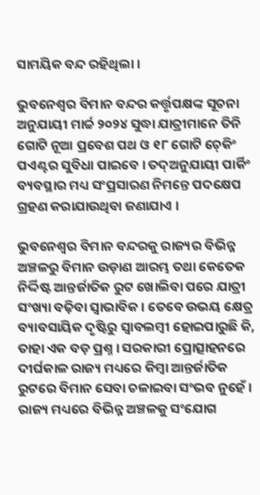ସାମୟିକ ବନ୍ଦ ରହିଥିଲା ।

ଭୁବନେଶ୍ୱର ବିମାନ ବନ୍ଦର କର୍ତ୍ତୃପକ୍ଷଙ୍କ ସୂଚନା ଅନୁଯାୟୀ ମାର୍ଚ୍ଚ ୨୦୨୪ ସୁଦ୍ଧା ଯାତ୍ରୀମାନେ ତିନି ଗୋଟି ନୂଆ ପ୍ରବେଶ ପଥ ଓ ୧୮ ଗୋଟି ଚ଼େକିଂ ପଏଣ୍ଟର ସୁବିଧା ପାଇବେ । ତଦ୍ଅନୁଯାୟୀ ପାର୍କିଂ ବ୍ୟବସ୍ଥାର ମଧ୍ୟ ସଂପ୍ରସାରଣ ନିମନ୍ତେ ପଦକ୍ଷେପ ଗ୍ରହଣ କରାଯାଉଥିବା ଜଣାଯାଏ ।

ଭୁବନେଶ୍ୱର ବିମାନ ବନ୍ଦରକୁ ରାଜ୍ୟର ବିଭିନ୍ନ ଅଞ୍ଚଳରୁ ବିମାନ ଉଡ଼ାଣ ଆରମ୍ଭ ତଥା କେତେକ ନିର୍ଦ୍ଦିଷ୍ଟ ଆନ୍ତର୍ଜାତିକ ରୁଟ ଖୋଲିବା ପରେ ଯାତ୍ରୀ ସଂଖ୍ୟା ବଢ଼ିବା ସ୍ୱାଭାବିକ । ତେବେ ଉଭୟ କ୍ଷେତ୍ର ବ୍ୟାବସାୟିକ ଦୃଷ୍ଟିରୁ ସ୍ୱାବଲମ୍ୱୀ ହୋଇପାରୁଛି କି, ତାହା ଏକ ବଡ଼ ପ୍ରଶ୍ନ । ସରକାରୀ ପ୍ରୋତ୍ସାହନରେ ଦୀର୍ଘକାଳ ରାଜ୍ୟ ମଧ୍ୟରେ କିମ୍ୱା ଆନ୍ତର୍ଜାତିକ ରୁଟରେ ବିମାନ ସେବା ଚଳାଇବା ସଂଭବ ନୁହେଁ । ରାଜ୍ୟ ମଧ୍ୟରେ ବିଭିନ୍ନ ଅଞ୍ଚଳକୁ ସଂଯୋଗ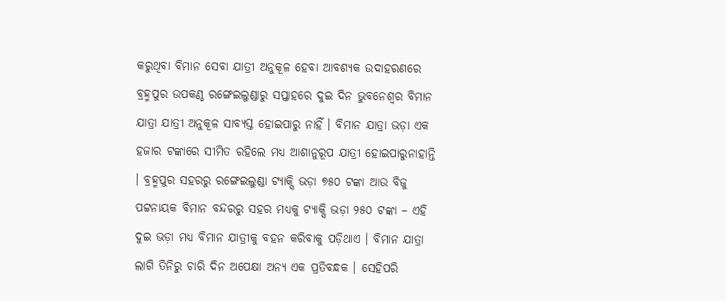କରୁଥିବା ବିମାନ ସେବା ଯାତ୍ରୀ ଅନୁକୂଳ ହେବା ଆବଶ୍ୟକ ଉଦାହରଣରେ ବ୍ରହ୍ମପୁର ଉପକଣ୍ଠ ରଙ୍ଗେଇଲୁଣ୍ଡାରୁ ସପ୍ତାହରେ ଦୁଇ ଦିନ ଭୁବନେଶ୍ୱର ବିମାନ ଯାତ୍ରା ଯାତ୍ରୀ ଅନୁକୂଳ ସାବ୍ୟସ୍ତ ହୋଇପାରୁ ନାହିଁ । ବିମାନ ଯାତ୍ରା ଭଡ଼ା ଏକ ହଜାର ଟଙ୍କାରେ ସୀମିତ ରହିଲେ ମଧ୍ୟ ଆଶାନୁରୂପ ଯାତ୍ରୀ ହୋଇପାରୁନାହାନ୍ତି । ବ୍ରହ୍ମପୁର ସହରରୁ ରଙ୍ଗେଇଲୁଣ୍ଡା ଟ୍ୟାକ୍ସି ଭଡ଼ା ୭୫୦ ଟଙ୍କା ଆଉ ବିଜୁ ପଟ୍ଟନାୟକ ବିମାନ ବନ୍ଦରରୁ ସହର ମଧ୍ୟକୁ ଟ୍ୟାକ୍ସି ଭଡ଼ା ୨୫୦ ଟଙ୍କା – ଏହି ଦୁଇ ଭଡ଼ା ମଧ୍ୟ ବିମାନ ଯାତ୍ରୀକୁ ବହନ କରିବାକୁ ପଡ଼ିଥାଏ । ବିମାନ ଯାତ୍ରା ଲାଗି ତିନିରୁ ଚାରି ଦିନ ଅପେକ୍ଷା ଅନ୍ୟ ଏକ ପ୍ରତିବନ୍ଧକ । ସେହିପରି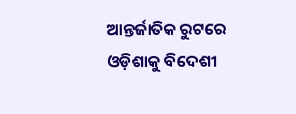ଆନ୍ତର୍ଜାତିକ ରୁଟରେ ଓଡ଼ିଶାକୁ ବିଦେଶୀ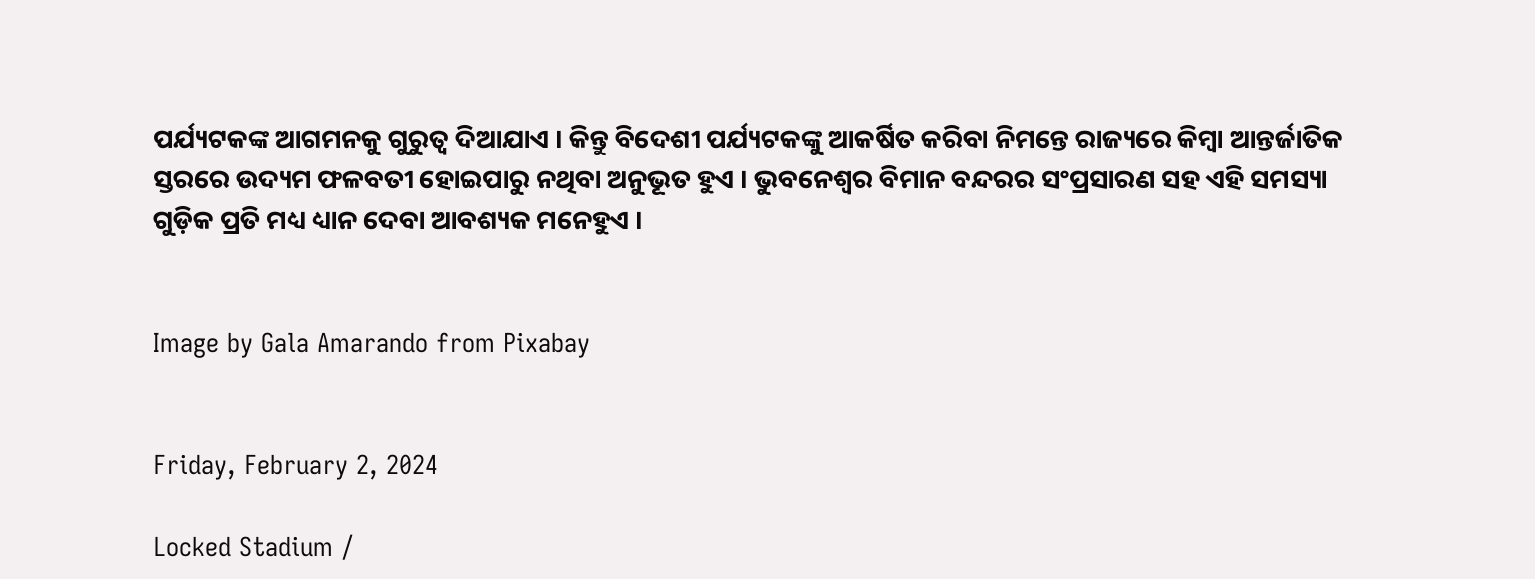ପର୍ଯ୍ୟଟକଙ୍କ ଆଗମନକୁ ଗୁରୁତ୍ୱ ଦିଆଯାଏ । କିନ୍ତୁ ବିଦେଶୀ ପର୍ଯ୍ୟଟକଙ୍କୁ ଆକର୍ଷିତ କରିବା ନିମନ୍ତେ ରାଜ୍ୟରେ କିମ୍ୱା ଆନ୍ତର୍ଜାତିକ ସ୍ତରରେ ଉଦ୍ୟମ ଫଳବତୀ ହୋଇପାରୁ ନଥିବା ଅନୁଭୂତ ହୁଏ । ଭୁବନେଶ୍ୱର ବିମାନ ବନ୍ଦରର ସଂପ୍ରସାରଣ ସହ ଏହି ସମସ୍ୟା ଗୁଡ଼ିକ ପ୍ରତି ମଧ୍ୟ ଧ୍ୟାନ ଦେବା ଆବଶ୍ୟକ ମନେହୁଏ ।


Image by Gala Amarando from Pixabay


Friday, February 2, 2024

Locked Stadium /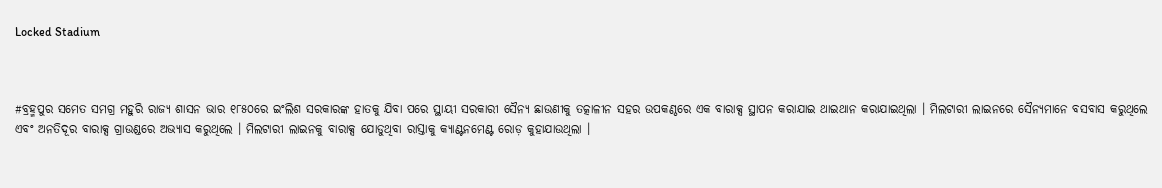Locked Stadium



#ବ୍ରହ୍ମପୁର ସମେତ ସମଗ୍ର ମହୁରି ରାଜ୍ୟ ଶାସନ ଭାର ୧୮୫୦ରେ ଇଂଲିଶ ସରକାରଙ୍କ ହାତକୁ ଯିବା ପରେ ସ୍ଥାୟୀ ସରକାରୀ ସୈନ୍ୟ ଛାଉଣୀକୁ ତତ୍କାଳୀନ ସହର ଉପକଣ୍ଠରେ ଏକ ବାରାକ୍ସ ସ୍ଥାପନ କରାଯାଇ ଥାଇଥାନ କରାଯାଇଥିଲା । ମିଲଟାରୀ ଲାଇନରେ ସୈନ୍ୟମାନେ ବସବାସ କରୁଥିଲେ ଏବଂ ଅନତିଦୂର ବାରାକ୍ସ ଗ୍ରାଉଣ୍ଡରେ ଅଭ୍ୟାସ କରୁଥିଲେ । ମିଲଟାରୀ ଲାଇନକୁ ବାରାକ୍ସ ଯୋଡୁଥିବା ରାସ୍ତାକୁ କ୍ୟାଣ୍ଟନମେଣ୍ଟ ରୋଡ଼ କୁହାଯାଉଥିଲା ।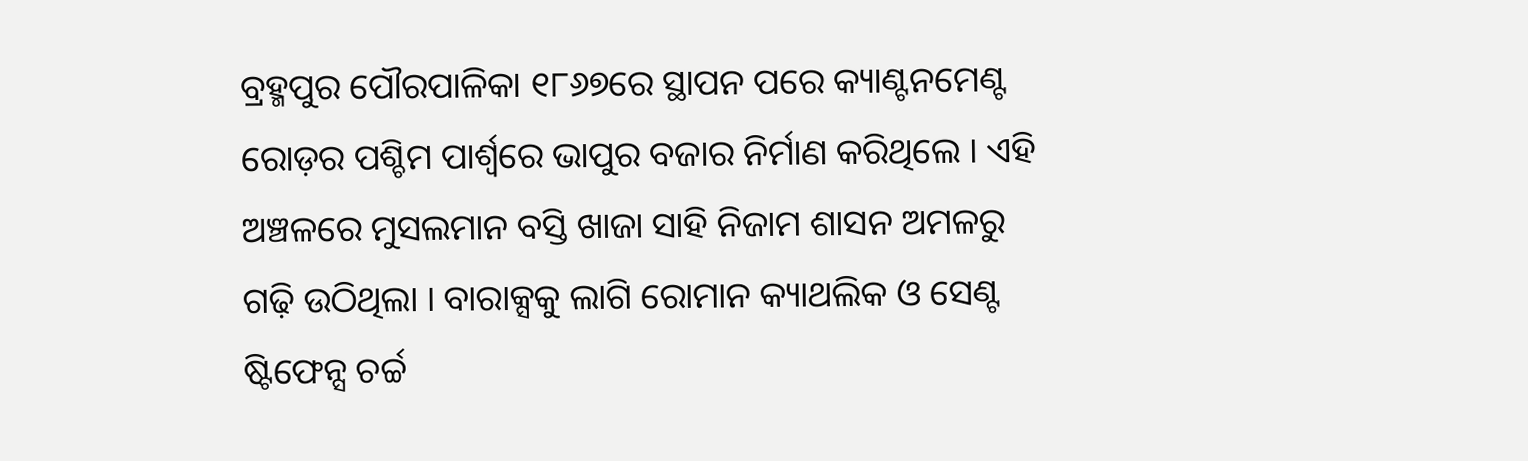ବ୍ରହ୍ମପୁର ପୌରପାଳିକା ୧୮୬୭ରେ ସ୍ଥାପନ ପରେ କ୍ୟାଣ୍ଟନମେଣ୍ଟ ରୋଡ଼ର ପଶ୍ଚିମ ପାର୍ଶ୍ୱରେ ଭାପୁର ବଜାର ନିର୍ମାଣ କରିଥିଲେ । ଏହି ଅଞ୍ଚଳରେ ମୁସଲମାନ ବସ୍ତି ଖାଜା ସାହି ନିଜାମ ଶାସନ ଅମଳରୁ ଗଢ଼ି ଉଠିଥିଲା । ବାରାକ୍ସକୁ ଲାଗି ରୋମାନ କ୍ୟାଥଲିକ ଓ ସେଣ୍ଟ ଷ୍ଟିଫେନ୍ସ ଚର୍ଚ୍ଚ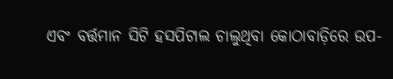ଏବଂ ବର୍ତ୍ତମାନ ସିଟି ହସପିଟାଲ ଚାଲୁଥିବା କୋଠାବାଡ଼ିରେ ଉପ-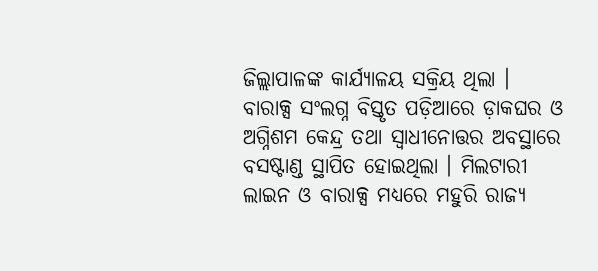ଜିଲ୍ଲାପାଳଙ୍କ କାର୍ଯ୍ୟାଳୟ ସକ୍ରିୟ ଥିଲା । ବାରାକ୍ସ ସଂଲଗ୍ନ ବିସ୍ତୃତ ପଡ଼ିଆରେ ଡ଼ାକଘର ଓ ଅଗ୍ନିଶମ କେନ୍ଦ୍ର ତଥା ସ୍ୱାଧୀନୋତ୍ତର ଅବସ୍ଥାରେ ବସଷ୍ଟାଣ୍ଡ ସ୍ଥାପିତ ହୋଇଥିଲା । ମିଲଟାରୀ ଲାଇନ ଓ ବାରାକ୍ସ ମଧ୍ୟରେ ମହୁରି ରାଜ୍ୟ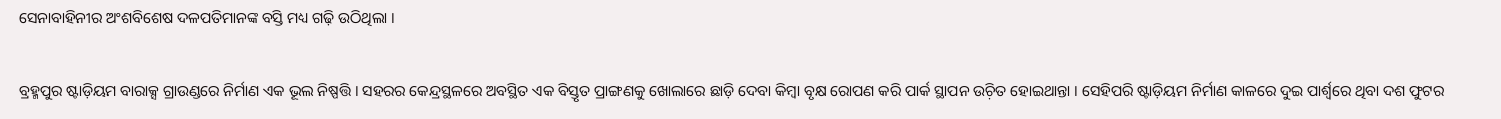ସେନାବାହିନୀର ଅଂଶବିଶେଷ ଦଳପତିମାନଙ୍କ ବସ୍ତି ମଧ୍ୟ ଗଢ଼ି ଉଠିଥିଲା ।

ବ୍ରହ୍ମପୁର ଷ୍ଟାଡ଼ିୟମ ବାରାକ୍ସ ଗ୍ରାଉଣ୍ଡରେ ନିର୍ମାଣ ଏକ ଭୂଲ ନିଷ୍ପତ୍ତି । ସହରର କେନ୍ଦ୍ରସ୍ଥଳରେ ଅବସ୍ଥିତ ଏକ ବିସ୍ତୃତ ପ୍ରାଙ୍ଗଣକୁ ଖୋଲାରେ ଛାଡ଼ି ଦେବା କିମ୍ୱା ବୃକ୍ଷ ରୋପଣ କରି ପାର୍କ ସ୍ଥାପନ ଉଚ଼ିତ ହୋଇଥାନ୍ତା । ସେହିପରି ଷ୍ଟାଡ଼ିୟମ ନିର୍ମାଣ କାଳରେ ଦୁଇ ପାର୍ଶ୍ୱରେ ଥିବା ଦଶ ଫୁଟର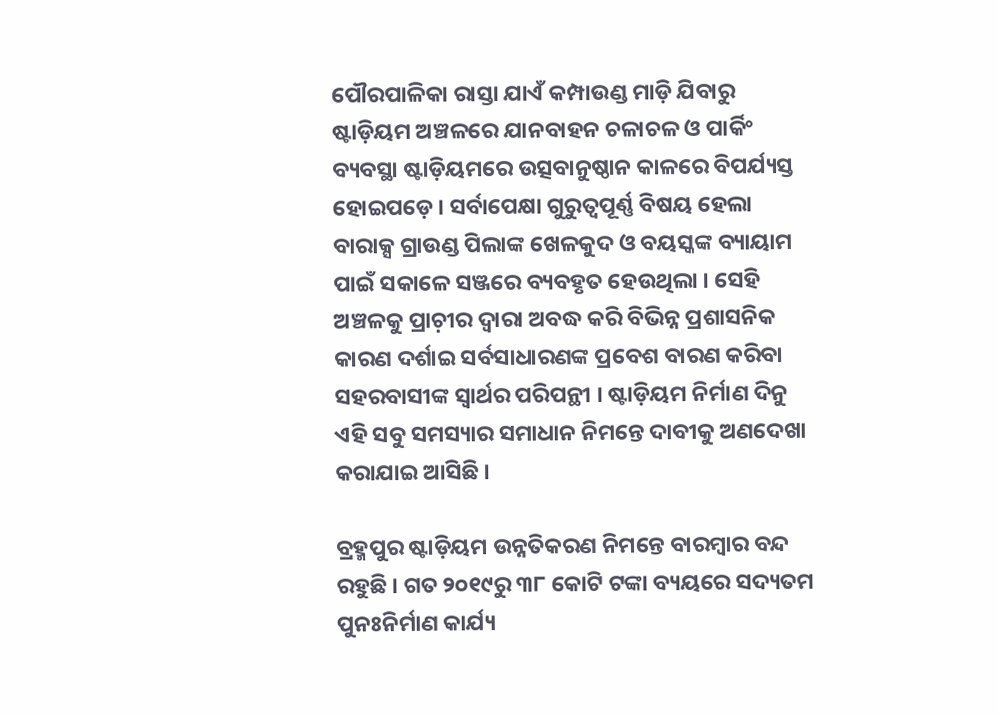ପୌରପାଳିକା ରାସ୍ତା ଯାଏଁ କମ୍ପାଉଣ୍ଡ ମାଡ଼ି ଯିବାରୁ ଷ୍ଟାଡ଼ିୟମ ଅଞ୍ଚଳରେ ଯାନବାହନ ଚଳାଚଳ ଓ ପାର୍କିଂ ବ୍ୟବସ୍ଥା ଷ୍ଟାଡ଼ିୟମରେ ଉତ୍ସବାନୁଷ୍ଠାନ କାଳରେ ବିପର୍ଯ୍ୟସ୍ତ ହୋଇପଡ଼େ । ସର୍ବାପେକ୍ଷା ଗୁରୁତ୍ୱପୂର୍ଣ୍ଣ ବିଷୟ ହେଲା ବାରାକ୍ସ ଗ୍ରାଉଣ୍ଡ ପିଲାଙ୍କ ଖେଳକୁଦ ଓ ବୟସ୍କଙ୍କ ବ୍ୟାୟାମ ପାଇଁ ସକାଳେ ସଞ୍ଜରେ ବ୍ୟବହୃତ ହେଉଥିଲା । ସେହି ଅଞ୍ଚଳକୁ ପ୍ରାଚ଼ୀର ଦ୍ୱାରା ଅବଦ୍ଧ କରି ବିଭିନ୍ନ ପ୍ରଶାସନିକ କାରଣ ଦର୍ଶାଇ ସର୍ବସାଧାରଣଙ୍କ ପ୍ରବେଶ ବାରଣ କରିବା ସହରବାସୀଙ୍କ ସ୍ୱାର୍ଥର ପରିପନ୍ଥୀ । ଷ୍ଟାଡ଼ିୟମ ନିର୍ମାଣ ଦିନୁ ଏହି ସବୁ ସମସ୍ୟାର ସମାଧାନ ନିମନ୍ତେ ଦାବୀକୁ ଅଣଦେଖା କରାଯାଇ ଆସିଛି ।

ବ୍ରହ୍ମପୁର ଷ୍ଟାଡ଼ିୟମ ଉନ୍ନତିକରଣ ନିମନ୍ତେ ବାରମ୍ୱାର ବନ୍ଦ ରହୁଛି । ଗତ ୨୦୧୯ରୁ ୩୮ କୋଟି ଟଙ୍କା ବ୍ୟୟରେ ସଦ୍ୟତମ ପୁନଃନିର୍ମାଣ କାର୍ଯ୍ୟ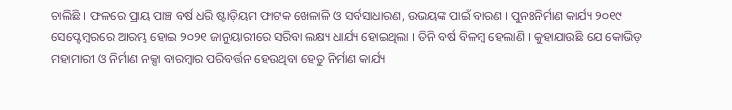ଚାଲିଛି । ଫଳରେ ପ୍ରାୟ ପାଞ୍ଚ ବର୍ଷ ଧରି ଷ୍ଟାଡ଼ିୟମ ଫାଟକ ଖେଳାଳି ଓ ସର୍ବସାଧାରଣ, ଉଭୟଙ୍କ ପାଇଁ ବାରଣ । ପୁନଃନିର୍ମାଣ କାର୍ଯ୍ୟ ୨୦୧୯ ସେପ୍ଟେମ୍ୱରରେ ଆରମ୍ଭ ହୋଇ ୨୦୨୧ ଜାନୁୟାରୀରେ ସରିବା ଲକ୍ଷ୍ୟ ଧାର୍ଯ୍ୟ ହୋଇଥିଲା । ତିନି ବର୍ଷ ବିଳମ୍ୱ ହେଲାଣି । କୁହାଯାଉଛି ଯେ କୋଭିଡ଼ ମହାମାରୀ ଓ ନିର୍ମାଣ ନକ୍ସା ବାରମ୍ୱାର ପରିବର୍ତ୍ତନ ହେଉଥିବା ହେତୁ ନିର୍ମାଣ କାର୍ଯ୍ୟ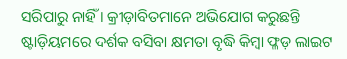ସରିପାରୁ ନାହିଁ । କ୍ରୀଡ଼ାବିତମାନେ ଅଭିଯୋଗ କରୁଛନ୍ତି ଷ୍ଟାଡ଼ିୟମରେ ଦର୍ଶକ ବସିବା କ୍ଷମତା ବୃଦ୍ଧି କିମ୍ୱା ଫ୍ଳଡ଼ ଲାଇଟ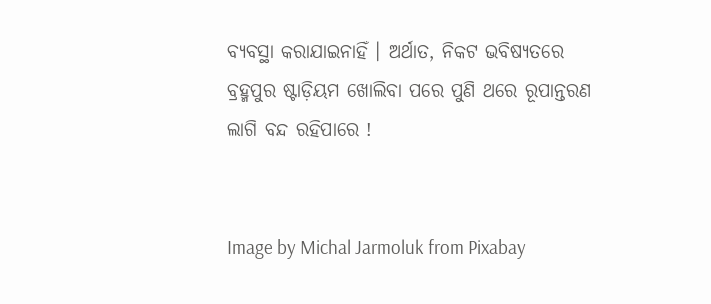ବ୍ୟବସ୍ଥା କରାଯାଇନାହିଁ । ଅର୍ଥାତ, ନିକଟ ଭବିଷ୍ୟତରେ ବ୍ରହ୍ମପୁର ଷ୍ଟାଡ଼ିୟମ ଖୋଲିବା ପରେ ପୁଣି ଥରେ ରୂପାନ୍ତରଣ ଲାଗି ବନ୍ଦ ରହିପାରେ !


Image by Michal Jarmoluk from Pixabay